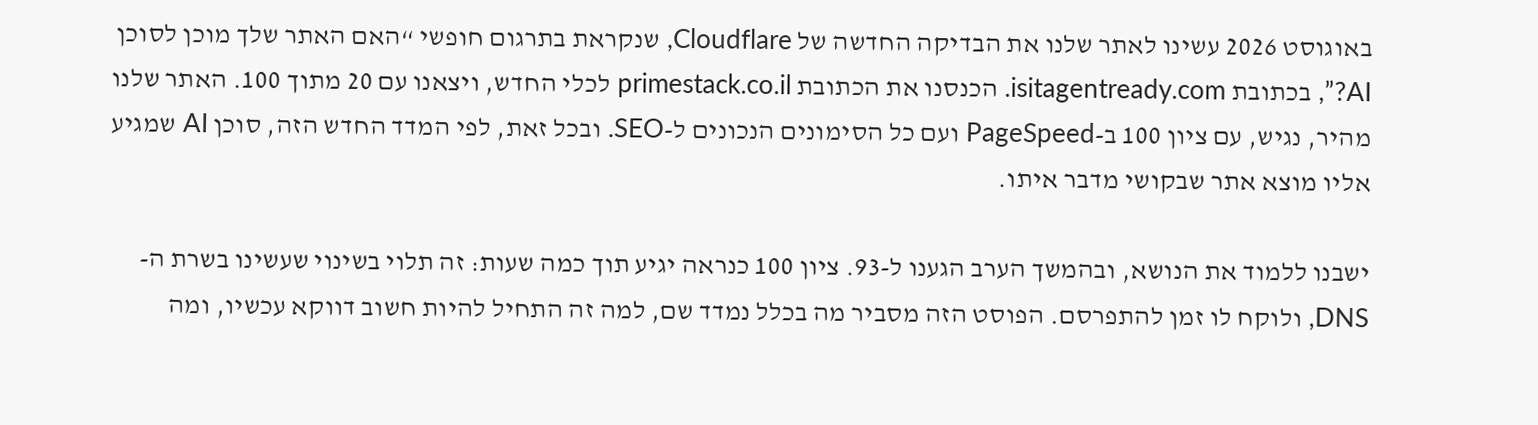באוגוסט 2026 עשינו לאתר שלנו את הבדיקה החדשה של Cloudflare, שנקראת בתרגום חופשי “האם האתר שלך מוכן לסוכן AI?”, בכתובת isitagentready.com. הכנסנו את הכתובת primestack.co.il לכלי החדש, ויצאנו עם 20 מתוך 100. האתר שלנו מהיר, נגיש, עם ציון 100 ב-PageSpeed ועם כל הסימונים הנכונים ל-SEO. ובכל זאת, לפי המדד החדש הזה, סוכן AI שמגיע אליו מוצא אתר שבקושי מדבר איתו.

ישבנו ללמוד את הנושא, ובהמשך הערב הגענו ל-93. ציון 100 כנראה יגיע תוך כמה שעות: זה תלוי בשינוי שעשינו בשרת ה-DNS, ולוקח לו זמן להתפרסם. הפוסט הזה מסביר מה בכלל נמדד שם, למה זה התחיל להיות חשוב דווקא עכשיו, ומה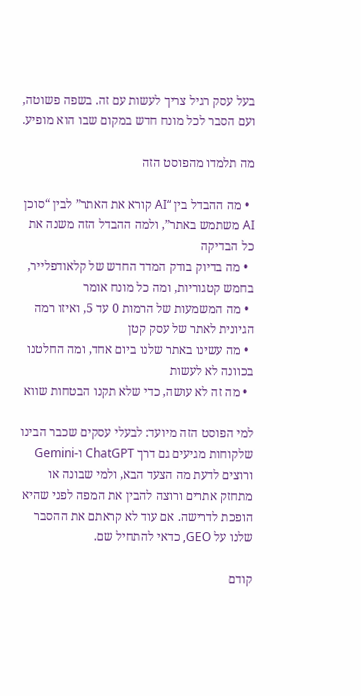בעל עסק רגיל צריך לעשות עם זה. בשפה פשוטה, ועם הסבר לכל מונח חדש במקום שבו הוא מופיע.

מה תלמדו מהפוסט הזה

  • מה ההבדל בין “AI קורא את האתר” לבין “סוכן AI משתמש באתר”, ולמה ההבדל הזה משנה את כל הבדיקה
  • מה בדיוק בודק המדד החדש של קלאודפלייר, בחמש קטגוריות, ומה כל מונח אומר
  • מה המשמעות של הרמות 0 עד 5, ואיזו רמה הגיונית לאתר של עסק קטן
  • מה עשינו באתר שלנו ביום אחד, ומה החלטנו בכוונה לא לעשות
  • מה זה לא עושה, כדי שלא תקנו הבטחות שווא

למי הפוסט הזה מיועד: לבעלי עסקים שכבר הבינו שלקוחות מגיעים גם דרך ChatGPT ו-Gemini ורוצים לדעת מה הצעד הבא, ולמי שבונה או מתחזק אתרים ורוצה להבין את המפה לפני שהיא הופכת לדרישה. אם עוד לא קראתם את ההסבר שלנו על GEO, כדאי להתחיל שם.

קודם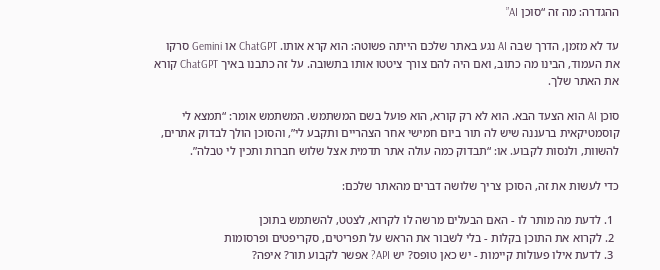ההגדרה: מה זה “סוכן AI”

עד לא מזמן, הדרך שבה AI נגע באתר שלכם הייתה פשוטה: הוא קרא אותו. ChatGPT או Gemini סרקו את העמוד, הבינו מה כתוב, ואם היה להם צורך ציטטו אותו בתשובה. על זה כתבנו באיך ChatGPT קורא את האתר שלך.

סוכן AI הוא הצעד הבא. הוא לא רק קורא, הוא פועל בשם המשתמש. המשתמש אומר: “תמצא לי קוסמטיקאית ברעננה שיש לה תור ביום חמישי אחר הצהריים ותקבע לי”, והסוכן הולך לבדוק אתרים, להשוות, ולנסות לקבוע. או: “תבדוק כמה עולה אתר תדמית אצל שלוש חברות ותכין לי טבלה”.

כדי לעשות את זה, הסוכן צריך שלושה דברים מהאתר שלכם:

  1. לדעת מה מותר לו - האם הבעלים מרשה לו לקרוא, לצטט, להשתמש בתוכן
  2. לקרוא את התוכן בקלות - בלי לשבור את הראש על תפריטים, סקריפטים ופרסומות
  3. לדעת אילו פעולות קיימות - יש כאן טופס? יש API? אפשר לקבוע תור? איפה?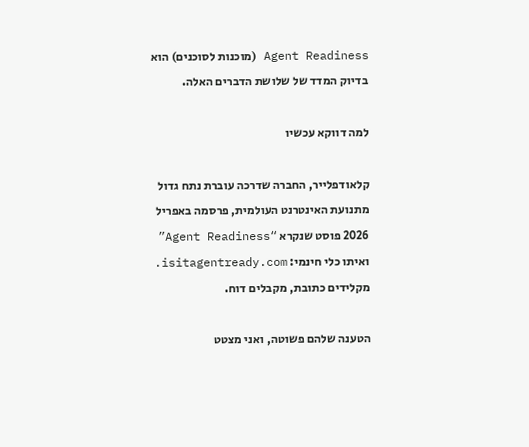Agent Readiness (מוכנות לסוכנים) הוא בדיוק המדד של שלושת הדברים האלה.

למה דווקא עכשיו

קלאודפלייר, החברה שדרכה עוברת נתח גדול מתנועת האינטרנט העולמית, פרסמה באפריל 2026 פוסט שנקרא “Agent Readiness” ואיתו כלי חינמי: isitagentready.com. מקלידים כתובת, מקבלים דוח.

הטענה שלהם פשוטה, ואני מצטט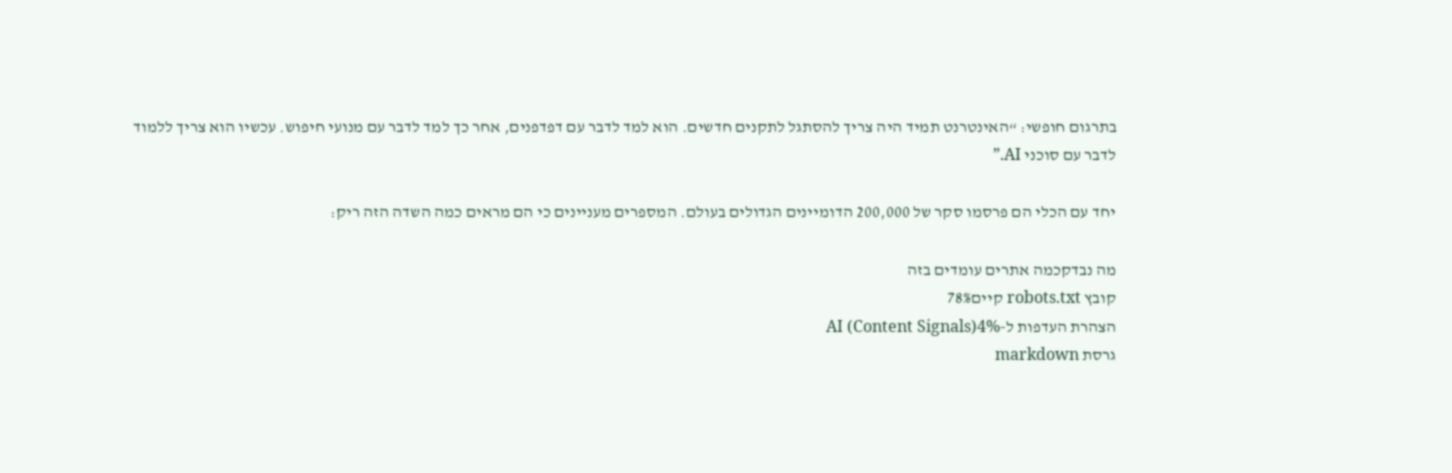בתרגום חופשי: “האינטרנט תמיד היה צריך להסתגל לתקנים חדשים. הוא למד לדבר עם דפדפנים, אחר כך למד לדבר עם מנועי חיפוש. עכשיו הוא צריך ללמוד לדבר עם סוכני AI.”

יחד עם הכלי הם פרסמו סקר של 200,000 הדומיינים הגדולים בעולם. המספרים מעניינים כי הם מראים כמה השדה הזה ריק:

מה נבדקכמה אתרים עומדים בזה
קובץ robots.txt קיים78%
הצהרת העדפות ל-AI (Content Signals)4%
גרסת markdown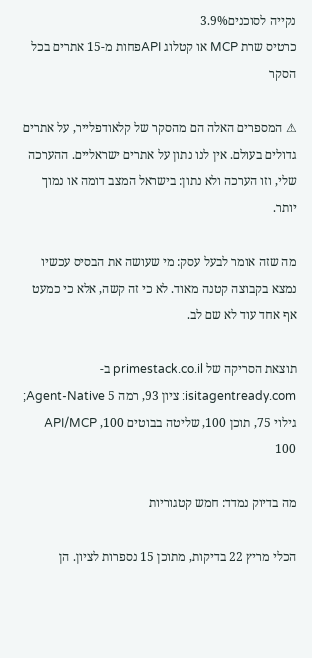נקייה לסוכנים3.9%
כרטיס שרת MCP או קטלוג APIפחות מ-15 אתרים בכל הסקר

⚠ המספרים האלה הם מהסקר של קלאודפלייר, על אתרים גדולים בעולם. אין לנו נתון על אתרים ישראליים. ההערכה שלי, וזו הערכה ולא נתון: בישראל המצב דומה או נמוך יותר.

מה שזה אומר לבעל עסק: מי שעושה את הבסיס עכשיו נמצא בקבוצה קטנה מאוד. לא כי זה קשה, אלא כי כמעט אף אחד עוד לא שם לב.

תוצאת הסריקה של primestack.co.il ב-isitagentready.com: ציון 93, רמה 5 Agent-Native; גילוי 75, תוכן 100, שליטה בבוטים 100, API/MCP 100

מה בדיוק נמדד: חמש קטגוריות

הכלי מריץ 22 בדיקות, מתוכן 15 נספרות לציון. הן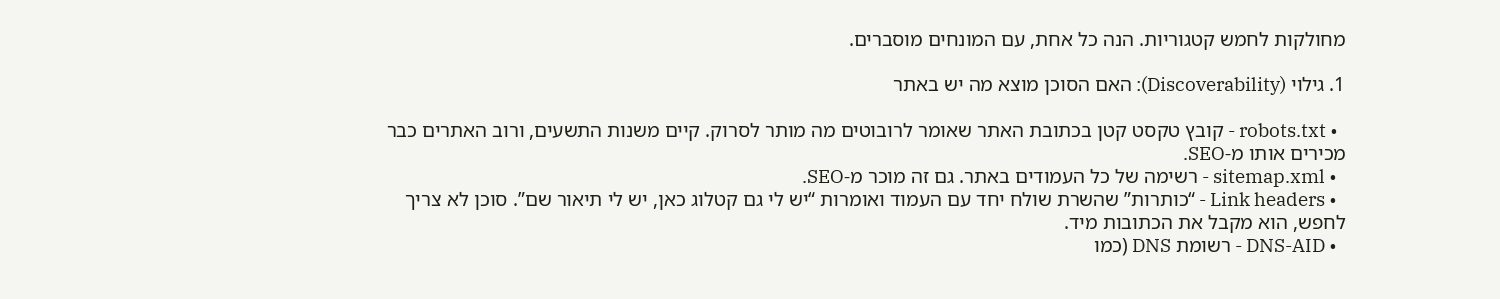מחולקות לחמש קטגוריות. הנה כל אחת, עם המונחים מוסברים.

1. גילוי (Discoverability): האם הסוכן מוצא מה יש באתר

  • robots.txt - קובץ טקסט קטן בכתובת האתר שאומר לרובוטים מה מותר לסרוק. קיים משנות התשעים, ורוב האתרים כבר מכירים אותו מ-SEO.
  • sitemap.xml - רשימה של כל העמודים באתר. גם זה מוכר מ-SEO.
  • Link headers - “כותרות” שהשרת שולח יחד עם העמוד ואומרות “יש לי גם קטלוג כאן, יש לי תיאור שם”. סוכן לא צריך לחפש, הוא מקבל את הכתובות מיד.
  • DNS-AID - רשומת DNS (כמו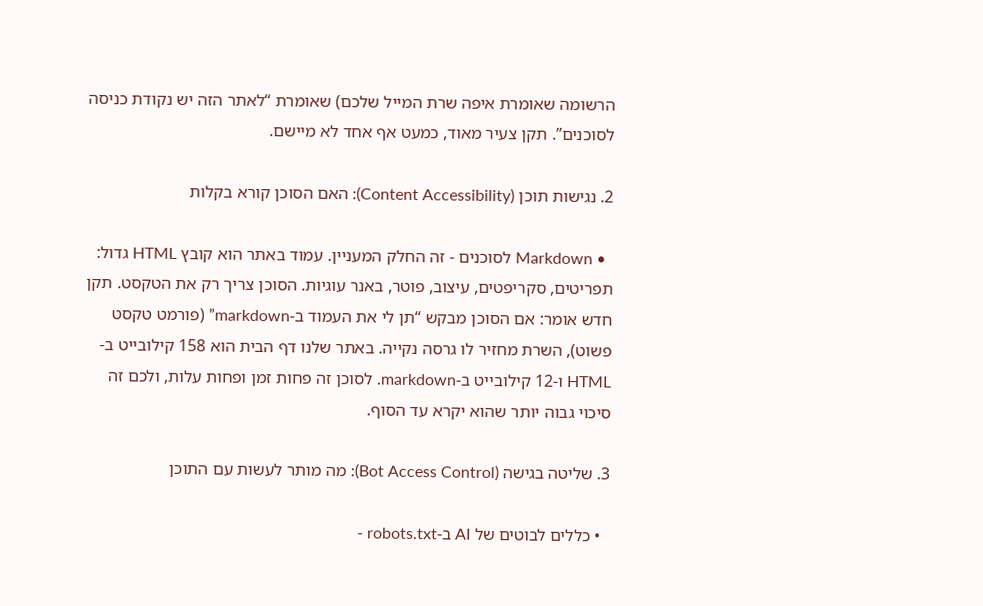הרשומה שאומרת איפה שרת המייל שלכם) שאומרת “לאתר הזה יש נקודת כניסה לסוכנים”. תקן צעיר מאוד, כמעט אף אחד לא מיישם.

2. נגישות תוכן (Content Accessibility): האם הסוכן קורא בקלות

  • Markdown לסוכנים - זה החלק המעניין. עמוד באתר הוא קובץ HTML גדול: תפריטים, סקריפטים, עיצוב, פוטר, באנר עוגיות. הסוכן צריך רק את הטקסט. תקן חדש אומר: אם הסוכן מבקש “תן לי את העמוד ב-markdown” (פורמט טקסט פשוט), השרת מחזיר לו גרסה נקייה. באתר שלנו דף הבית הוא 158 קילובייט ב-HTML ו-12 קילובייט ב-markdown. לסוכן זה פחות זמן ופחות עלות, ולכם זה סיכוי גבוה יותר שהוא יקרא עד הסוף.

3. שליטה בגישה (Bot Access Control): מה מותר לעשות עם התוכן

  • כללים לבוטים של AI ב-robots.txt -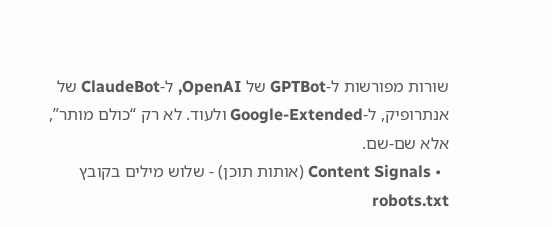שורות מפורשות ל-GPTBot של OpenAI, ל-ClaudeBot של אנתרופיק, ל-Google-Extended ולעוד. לא רק “כולם מותר”, אלא שם-שם.
  • Content Signals (אותות תוכן) - שלוש מילים בקובץ robots.txt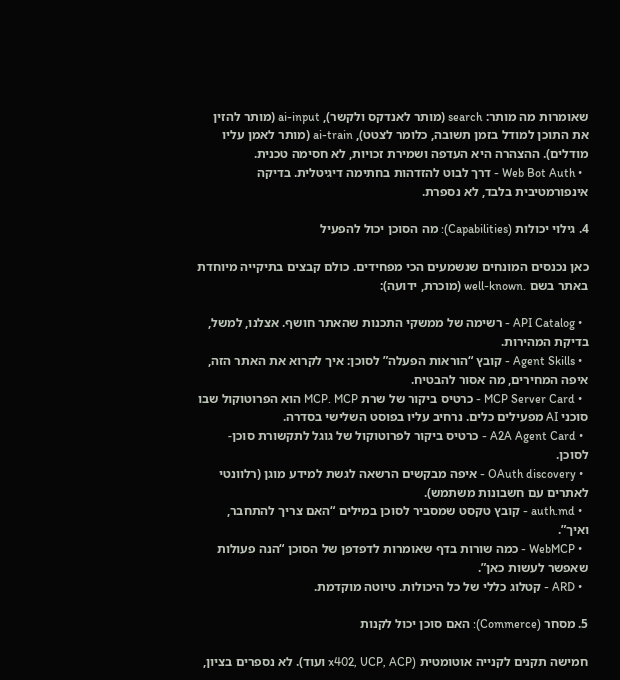שאומרות מה מותר: search (מותר לאנדקס ולקשר), ai-input (מותר להזין את התוכן למודל בזמן תשובה, כלומר לצטט), ai-train (מותר לאמן עליו מודלים). ההצהרה היא העדפה ושמירת זכויות, לא חסימה טכנית.
  • Web Bot Auth - דרך לבוט להזדהות בחתימה דיגיטלית. בדיקה אינפורמטיבית בלבד, לא נספרת.

4. גילוי יכולות (Capabilities): מה הסוכן יכול להפעיל

כאן נכנסים המונחים שנשמעים הכי מפחידים. כולם קבצים בתיקייה מיוחדת באתר בשם .well-known (מוכרת, ידועה):

  • API Catalog - רשימה של ממשקי התכנות שהאתר חושף. אצלנו, למשל, בדיקת המהירות.
  • Agent Skills - קובץ “הוראות הפעלה” לסוכן: איך לקרוא את האתר הזה, איפה המחירים, מה אסור להבטיח.
  • MCP Server Card - כרטיס ביקור של שרת MCP. MCP הוא הפרוטוקול שבו סוכני AI מפעילים כלים. נרחיב עליו בפוסט השלישי בסדרה.
  • A2A Agent Card - כרטיס ביקור לפרוטוקול של גוגל לתקשורת סוכן-לסוכן.
  • OAuth discovery - איפה מבקשים הרשאה לגשת למידע מוגן (רלוונטי לאתרים עם חשבונות משתמש).
  • auth.md - קובץ טקסט שמסביר לסוכן במילים “האם צריך להתחבר, ואיך”.
  • WebMCP - כמה שורות בדף שאומרות לדפדפן של הסוכן “הנה פעולות שאפשר לעשות כאן”.
  • ARD - קטלוג כללי של כל היכולות. טיוטה מוקדמת.

5. מסחר (Commerce): האם סוכן יכול לקנות

חמישה תקנים לקנייה אוטומטית (x402, UCP, ACP ועוד). לא נספרים בציון,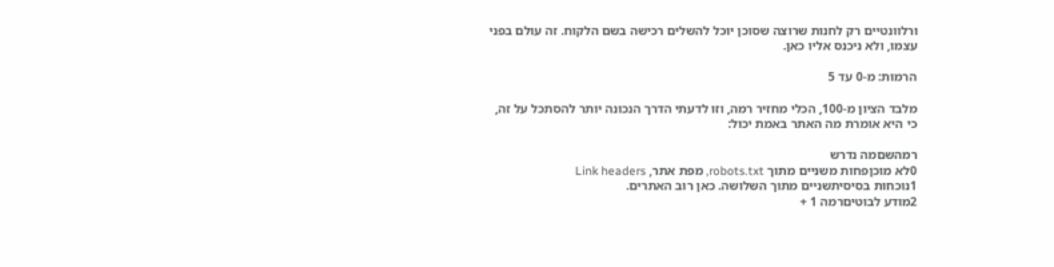ורלוונטיים רק לחנות שרוצה שסוכן יוכל להשלים רכישה בשם הלקוח. זה עולם בפני עצמו, ולא ניכנס אליו כאן.

הרמות: מ-0 עד 5

מלבד הציון מ-100, הכלי מחזיר רמה, וזו לדעתי הדרך הנכונה יותר להסתכל על זה, כי היא אומרת מה האתר באמת יכול:

רמהשםמה נדרש
0לא מוכןפחות משניים מתוך robots.txt, מפת אתר, Link headers
1נוכחות בסיסיתשניים מתוך השלושה. כאן רוב האתרים.
2מודע לבוטיםרמה 1 +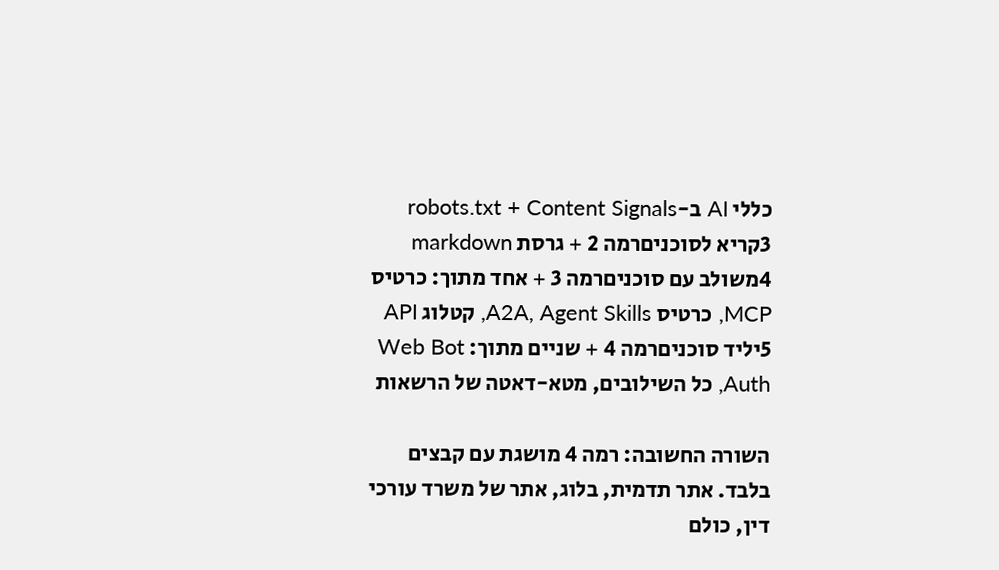כללי AI ב-robots.txt + Content Signals
3קריא לסוכניםרמה 2 + גרסת markdown
4משולב עם סוכניםרמה 3 + אחד מתוך: כרטיס MCP, כרטיס A2A, Agent Skills, קטלוג API
5יליד סוכניםרמה 4 + שניים מתוך: Web Bot Auth, כל השילובים, מטא-דאטה של הרשאות

השורה החשובה: רמה 4 מושגת עם קבצים בלבד. אתר תדמית, בלוג, אתר של משרד עורכי דין, כולם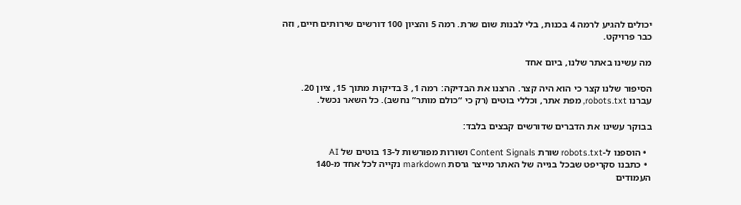יכולים להגיע לרמה 4 בכנות, בלי לבנות שום שרת. רמה 5 והציון 100 דורשים שירותים חיים, וזה כבר פרויקט.

מה עשינו באתר שלנו, ביום אחד

הסיפור שלנו קצר כי הוא היה קצר. הרצנו את הבדיקה: רמה 1, 3 בדיקות מתוך 15, ציון 20. עברנו robots.txt, מפת אתר, וכללי בוטים (רק כי “כולם מותר” נחשב). כל השאר נכשל.

בבוקר עשינו את הדברים שדורשים קבצים בלבד:

  • הוספנו ל-robots.txt שורת Content Signals ושורות מפורשות ל-13 בוטים של AI
  • כתבנו סקריפט שבכל בנייה של האתר מייצר גרסת markdown נקייה לכל אחד מ-140 העמודים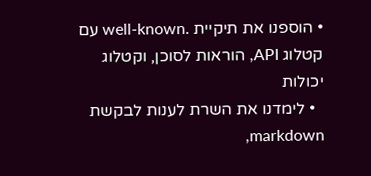• הוספנו את תיקיית .well-known עם קטלוג API, הוראות לסוכן, וקטלוג יכולות
  • לימדנו את השרת לענות לבקשת markdown,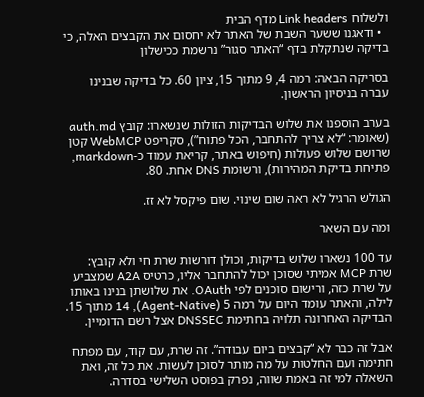ולשלוח Link headers מדף הבית
  • ודאגנו ששער השבת של האתר לא יחסום את הקבצים האלה, כי בדיקה שנתקלת בדף “האתר סגור” נרשמת ככישלון

בסריקה הבאה: רמה 4, 9 מתוך 15, ציון 60. כל בדיקה שבנינו עברה בניסיון הראשון.

בערב הוספנו את שלוש הבדיקות הזולות שנשארו: קובץ auth.md (שאומר: “לא צריך להתחבר, הכל פתוח”), סקריפט WebMCP קטן שרושם שלוש פעולות (חיפוש באתר, קריאת עמוד כ-markdown, פתיחת בדיקת המהירות), ורשומת DNS אחת. 80.

הגולש הרגיל לא ראה שום שינוי. שום פיקסל לא זז.

ומה עם השאר

עד 100 נשארו שלוש בדיקות, וכולן דורשות שרת חי ולא קובץ: שרת MCP אמיתי שסוכן יכול להתחבר אליו, כרטיס A2A שמצביע על שרת כזה, ורישום סוכנים לפי OAuth. את שלושתן בנינו באותו לילה, והאתר עומד היום על רמה 5 (Agent-Native), 14 מתוך 15. הבדיקה האחרונה תלויה בחתימת DNSSEC אצל רשם הדומיין.

אבל זה כבר לא “קבצים ביום עבודה”. זה שרת, עם קוד, עם מפתח חתימה ועם החלטות על מה מותר לסוכן לעשות. את כל זה, ואת השאלה למי זה באמת שווה, נפרק בפוסט השלישי בסדרה.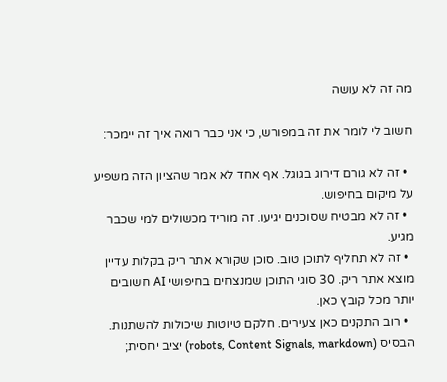מה זה לא עושה

חשוב לי לומר את זה במפורש, כי אני כבר רואה איך זה יימכר:

  • זה לא גורם דירוג בגוגל. אף אחד לא אמר שהציון הזה משפיע על מיקום בחיפוש.
  • זה לא מבטיח שסוכנים יגיעו. זה מוריד מכשולים למי שכבר מגיע.
  • זה לא תחליף לתוכן טוב. סוכן שקורא אתר ריק בקלות עדיין מוצא אתר ריק. 30 סוגי התוכן שמנצחים בחיפושי AI חשובים יותר מכל קובץ כאן.
  • רוב התקנים כאן צעירים. חלקם טיוטות שיכולות להשתנות. הבסיס (robots, Content Signals, markdown) יציב יחסית;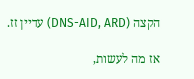הקצה (DNS-AID, ARD) עדיין זז.

אז מה לעשות,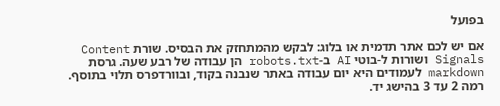בפועל

אם יש לכם אתר תדמית או בלוג: לבקש מהמתחזק את הבסיס. שורת Content Signals ושורות ל-בוטי AI ב-robots.txt הן עבודה של רבע שעה. גרסת markdown לעמודים היא יום עבודה באתר שנבנה בקוד, ובוורדפרס תלוי בתוסף. רמה 2 עד 3 בהישג יד.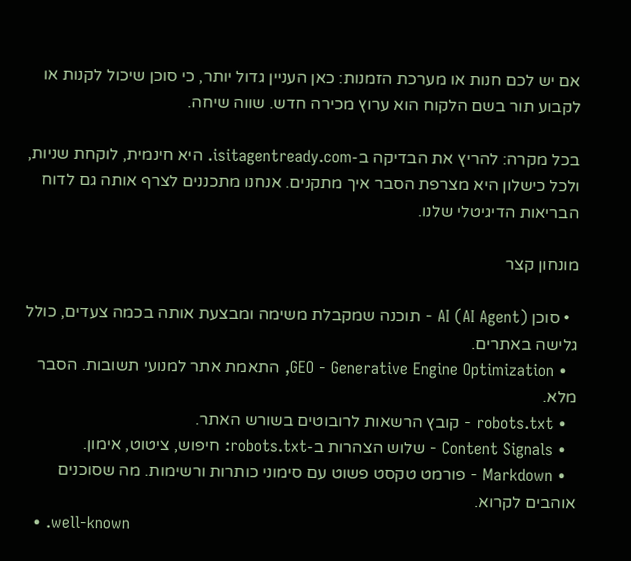אם יש לכם חנות או מערכת הזמנות: כאן העניין גדול יותר, כי סוכן שיכול לקנות או לקבוע תור בשם הלקוח הוא ערוץ מכירה חדש. שווה שיחה.

בכל מקרה: להריץ את הבדיקה ב-isitagentready.com. היא חינמית, לוקחת שניות, ולכל כישלון היא מצרפת הסבר איך מתקנים. אנחנו מתכננים לצרף אותה גם לדוח הבריאות הדיגיטלי שלנו.

מונחון קצר

  • סוכן AI (AI Agent) - תוכנה שמקבלת משימה ומבצעת אותה בכמה צעדים, כולל גלישה באתרים.
  • GEO - Generative Engine Optimization, התאמת אתר למנועי תשובות. הסבר מלא.
  • robots.txt - קובץ הרשאות לרובוטים בשורש האתר.
  • Content Signals - שלוש הצהרות ב-robots.txt: חיפוש, ציטוט, אימון.
  • Markdown - פורמט טקסט פשוט עם סימוני כותרות ורשימות. מה שסוכנים אוהבים לקרוא.
  • .well-known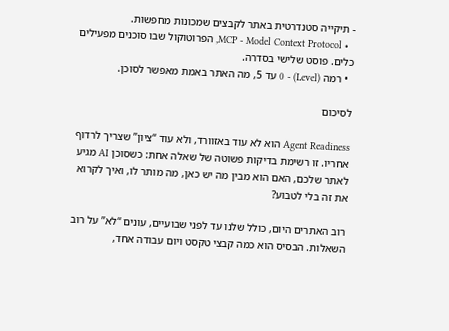- תיקייה סטנדרטית באתר לקבצים שמכונות מחפשות.
  • MCP - Model Context Protocol, הפרוטוקול שבו סוכנים מפעילים כלים. פוסט שלישי בסדרה.
  • רמה (Level) - 0 עד 5, מה האתר באמת מאפשר לסוכן.

לסיכום

Agent Readiness הוא לא עוד באזוורד, ולא עוד “ציון” שצריך לרדוף אחריו. זו רשימת בדיקות פשוטה של שאלה אחת: כשסוכן AI מגיע לאתר שלכם, האם הוא מבין מה יש כאן, מה מותר לו, ואיך לקרוא את זה בלי לטבוע?

רוב האתרים היום, כולל שלנו עד לפני שבועיים, עונים “לא” על רוב השאלות. הבסיס הוא כמה קבצי טקסט ויום עבודה אחד,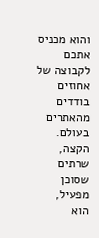והוא מכניס אתכם לקבוצה של אחוזים בודדים מהאתרים בעולם. הקצה, שרתים שסוכן מפעיל, הוא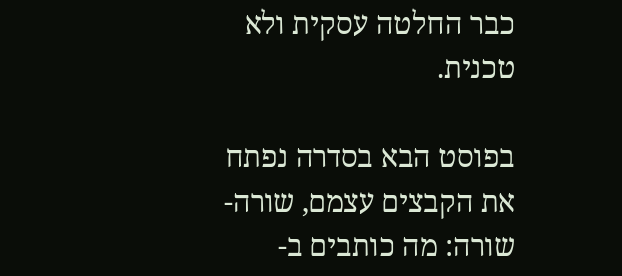כבר החלטה עסקית ולא טכנית.

בפוסט הבא בסדרה נפתח את הקבצים עצמם, שורה-שורה: מה כותבים ב-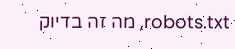robots.txt, מה זה בדיוק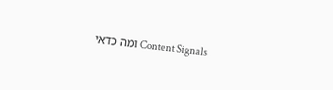Content Signals ומה כדאי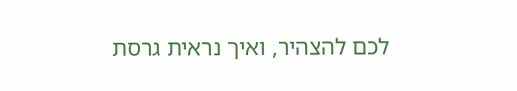לכם להצהיר, ואיך נראית גרסת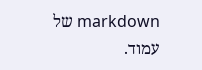markdown של עמוד.